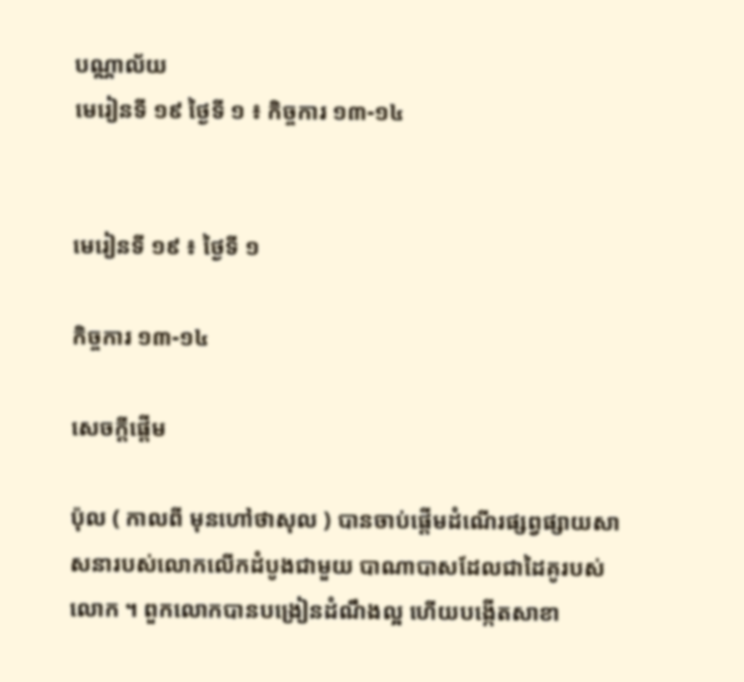បណ្ណាល័យ
មេរៀនទី ១៩ ថ្ងៃទី ១ ៖ កិច្ចការ ១៣-១៤


មេរៀនទី ១៩ ៖ ថ្ងៃទី ១

កិច្ចការ ១៣-១៤

សេចក្ដីផ្ដើម

ប៉ុល ( កាលពី មុនហៅថាសុល ) បានចាប់ផ្តើមដំណើរផ្សព្វផ្សាយសាសនារបស់លោកលើកដំបូងជាមួយ បាណាបាសដែលជាដៃគូរបស់លោក ។ ពួកលោកបានបង្រៀនដំណឹងល្អ ហើយបង្កើតសាខា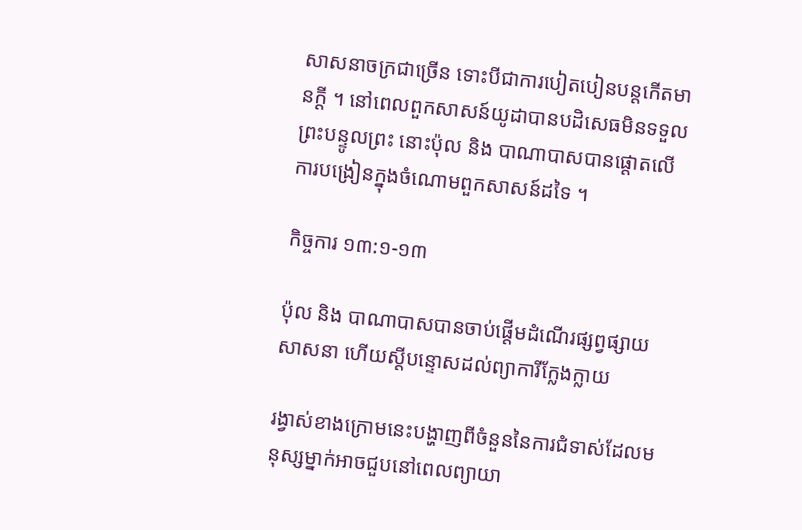សាសនាចក្រជាច្រើន ទោះបីជាការបៀតបៀនបន្តកើតមានក្តី ។ នៅពេលពួកសាសន៍យូដាបានបដិសេធមិនទទួលព្រះបន្ទូលព្រះ នោះប៉ុល និង បាណាបាសបានផ្តោតលើការបង្រៀនក្នុងចំណោមពួកសាសន៍ដទៃ ។

កិច្ចការ ១៣:១-១៣

ប៉ុល និង បាណាបាសបានចាប់ផ្តើមដំណើរផ្សព្វផ្សាយសាសនា ហើយស្តីបន្ទោសដល់ព្យាការីក្លែងក្លាយ

រង្វាស់ខាងក្រោមនេះបង្ហាញពីចំនួននៃការជំទាស់ដែលមនុស្សម្នាក់អាចជួបនៅពេលព្យាយា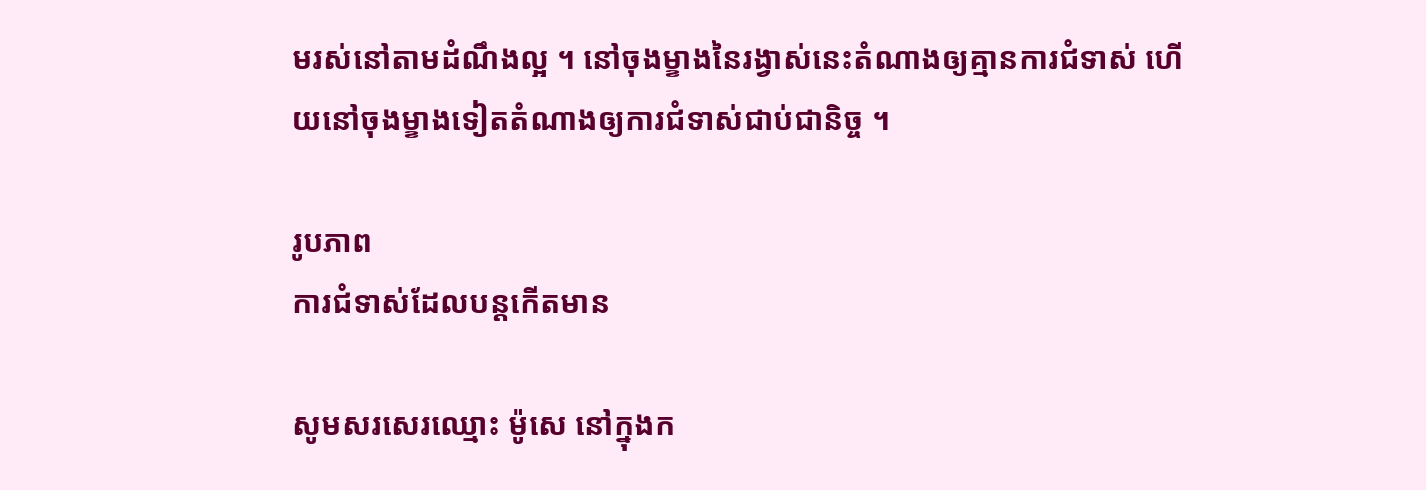មរស់នៅតាមដំណឹងល្អ ។ នៅចុងម្ខាងនៃរង្វាស់នេះតំណាងឲ្យគ្មានការជំទាស់ ហើយនៅចុងម្ខាងទៀតតំណាងឲ្យការជំទាស់ជាប់ជានិច្ច ។

រូបភាព
ការជំទាស់ដែលបន្តកើតមាន

សូមសរសេរឈ្មោះ ម៉ូសេ នៅក្នុងក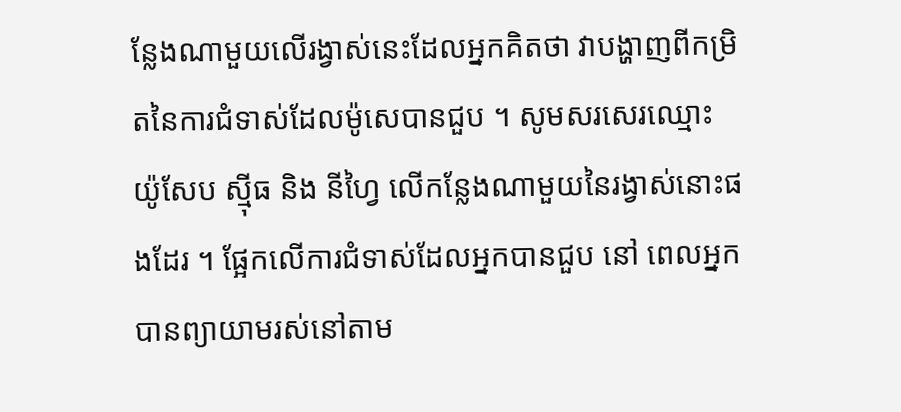ន្លែងណាមួយលើរង្វាស់នេះដែលអ្នកគិតថា វាបង្ហាញពីកម្រិតនៃការជំទាស់ដែលម៉ូសេបានជួប ។ សូមសរសេរឈ្មោះ យ៉ូសែប ស៊្មីធ និង នីហ្វៃ លើកន្លែងណាមួយនៃរង្វាស់នោះផងដែរ ។ ផ្អែកលើការជំទាស់ដែលអ្នកបានជួប នៅ ពេលអ្នកបានព្យាយាមរស់នៅតាម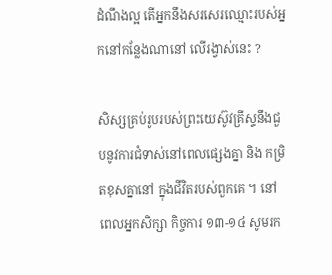ដំណឹងល្អ តើអ្នកនឹងសរសេរឈ្មោះរបស់អ្នកនៅកន្លែងណានៅ លើរង្វាស់នេះ ?

សិស្សគ្រប់រូបរបស់ព្រះយេស៊ូវគ្រីស្ទនឹងជួបនូវការជំទាស់នៅពេលផ្សេងគ្នា និង កម្រិតខុសគ្នានៅ ក្នុងជីវិតរបស់ពួកគេ ។ នៅពេលអ្នកសិក្សា កិច្ចការ ១៣-១៤ សូមរក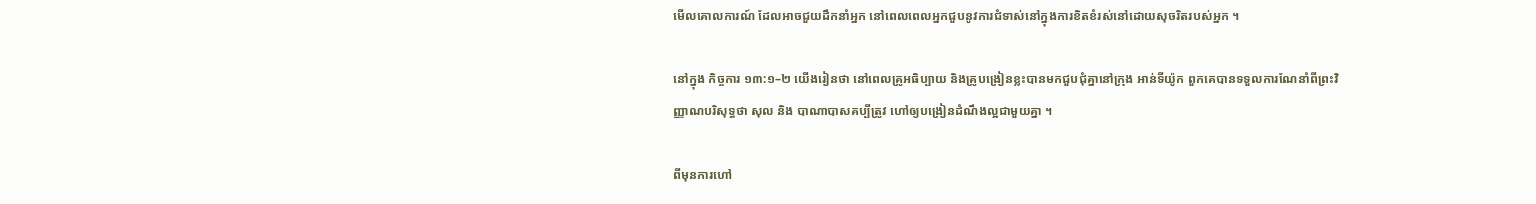មើលគោលការណ៍ ដែលអាចជួយដឹកនាំអ្នក នៅពេលពេលអ្នកជួបនូវការជំទាស់នៅក្នុងការខិតខំរស់នៅដោយសុចរិតរបស់អ្នក ។

នៅក្នុង កិច្ចការ ១៣:១–២ យើងរៀនថា នៅពេលគ្រូអធិប្បាយ និងគ្រូបង្រៀនខ្លះបានមកជួបជុំគ្នានៅក្រុង អាន់ទីយ៉ូក ពួកគេបានទទួលការណែនាំពីព្រះវិញ្ញាណបរិសុទ្ធថា សុល និង បាណាបាសគប្បីត្រូវ ហៅឲ្យបង្រៀនដំណឹងល្អជាមួយគ្នា ។

ពីមុនការហៅ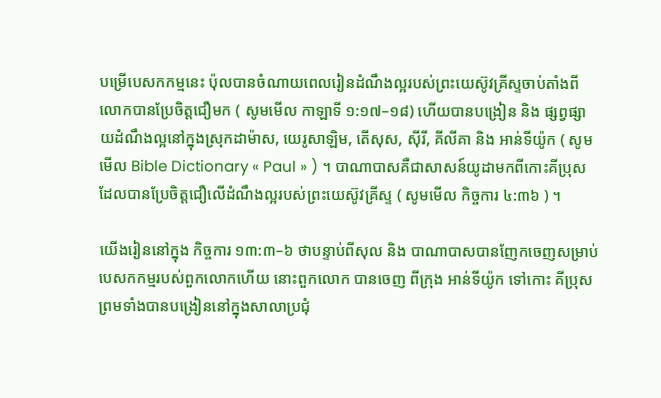បម្រើបេសកកម្មនេះ ប៉ុលបានចំណាយពេលរៀនដំណឹងល្អរបស់ព្រះយេស៊ូវគ្រីស្ទចាប់តាំងពីលោកបានប្រែចិត្តជឿមក ( សូមមើល កាឡាទី ១:១៧–១៨) ហើយបានបង្រៀន និង ផ្សព្វផ្សាយដំណឹងល្អនៅក្នុងស្រុកដាម៉ាស, យេរូសាឡិម, តើសុស, ស៊ីរី, គីលីគា និង អាន់ទីយ៉ូក ( សូមមើល Bible Dictionary « Paul » ) ។ បាណាបាសគឺជាសាសន៍យូដាមកពីកោះគីប្រុស ដែលបានប្រែចិត្តជឿលើដំណឹងល្អរបស់ព្រះយេស៊ូវគ្រីស្ទ ( សូមមើល កិច្ចការ ៤:៣៦ ) ។

យើងរៀននៅក្នុង កិច្ចការ ១៣:៣–៦ ថាបន្ទាប់ពីសុល និង បាណាបាសបានញែកចេញសម្រាប់បេសកកម្មរបស់ពួកលោកហើយ នោះពួកលោក បានចេញ ពីក្រុង អាន់ទីយ៉ូក ទៅកោះ គីប្រុស ព្រមទាំងបានបង្រៀននៅក្នុងសាលាប្រជុំ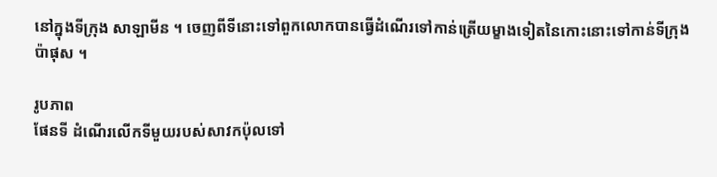នៅក្នុងទីក្រុង សាឡាមីន ។ ចេញពីទីនោះទៅពួកលោកបានធ្វើដំណើរទៅកាន់ត្រើយម្ខាងទៀតនៃកោះនោះទៅកាន់ទីក្រុង ប៉ាផុស ។

រូបភាព
ផែនទី ដំណើរលើកទីមួយរបស់សាវកប៉ុលទៅ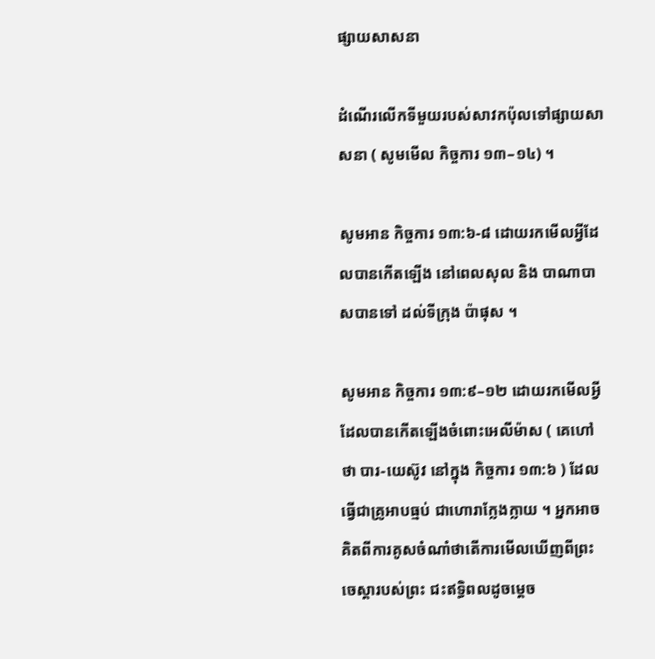ផ្សាយសាសនា

ដំណើរលើកទីមួយរបស់សាវកប៉ុលទៅផ្សាយសាសនា ( សូមមើល កិច្ចការ ១៣–១៤) ។

សូមអាន កិច្ចការ ១៣:៦-៨ ដោយរកមើលអ្វីដែលបានកើតឡើង នៅពេលសុល និង បាណាបាសបានទៅ ដល់ទីក្រុង ប៉ាផុស ។

សូមអាន កិច្ចការ ១៣:៩–១២ ដោយរកមើលអ្វីដែលបានកើតឡើងចំពោះអេលីម៉ាស ( គេហៅថា បារ-យេស៊ូវ នៅក្នុង កិច្ចការ ១៣:៦ ) ដែលធ្វើជាគ្រូអាបធ្មប់ ជាហោរាក្លែងក្លាយ ។ អ្នកអាចគិតពីការគូសចំណាំថាតើការមើលឃើញពីព្រះចេស្តារបស់ព្រះ ជះឥទ្ធិពលដូចម្ដេច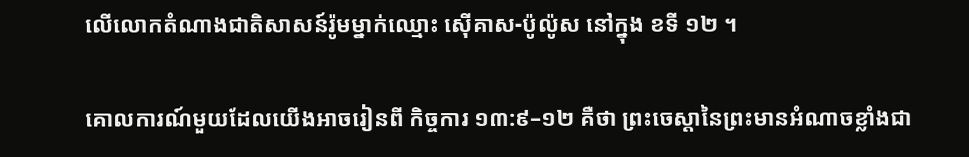លើលោកតំណាងជាតិសាសន៍រ៉ូមម្នាក់ឈ្មោះ ស៊ើគាស-ប៉ូល៉ូស នៅក្នុង ខទី ១២ ។

គោលការណ៍មួយដែលយើងអាចរៀនពី កិច្ចការ ១៣:៩–១២ គឺថា ព្រះចេស្តានៃព្រះមានអំណាចខ្លាំងជា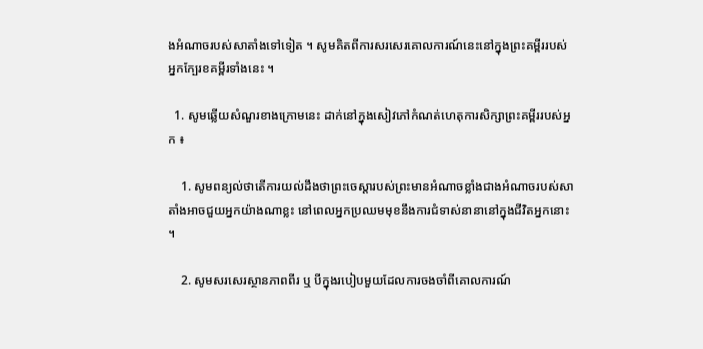ងអំណាចរបស់សាតាំងទៅទៀត ។ សូមគិតពីការសរសេរគោលការណ៍នេះនៅក្នុងព្រះគម្ពីររបស់អ្នកក្បែរខគម្ពីរទាំងនេះ ។

  1. សូមឆ្លើយសំណួរខាងក្រោមនេះ ដាក់នៅក្នុងសៀវភៅកំណត់ហេតុការសិក្សាព្រះគម្ពីររបស់អ្នក ៖

    1. សូមពន្យល់ថាតើការយល់ដឹងថាព្រះចេស្តារបស់ព្រះមានអំណាចខ្លាំងជាងអំណាចរបស់សាតាំងអាចជួយអ្នកយ៉ាងណាខ្លះ នៅពេលអ្នកប្រឈមមុខនឹងការជំទាស់នានានៅក្នុងជីវិតអ្នកនោះ ។

    2. សូមសរសេរស្ថានភាពពីរ ឬ បីក្នុងរបៀបមួយដែលការចងចាំពីគោលការណ៍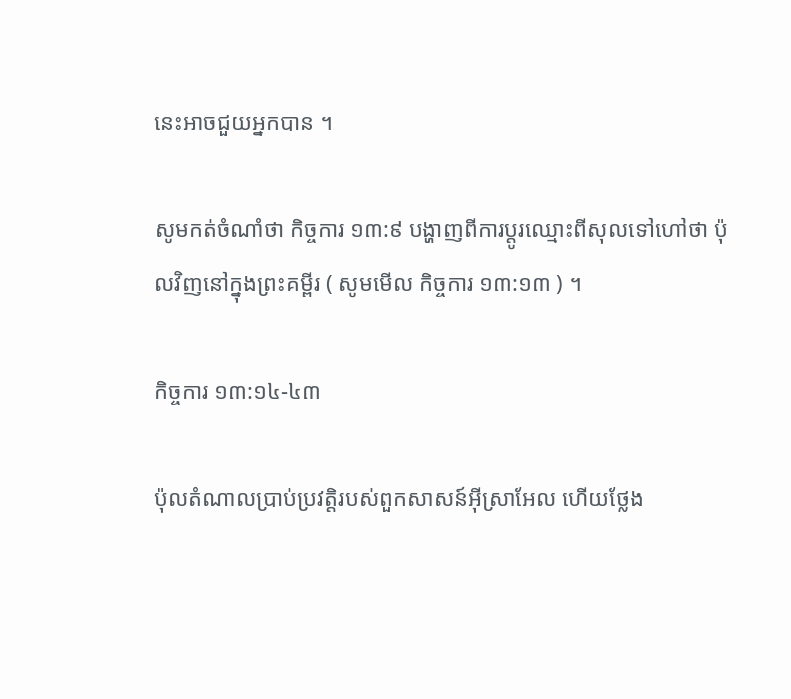នេះអាចជួយអ្នកបាន ។

សូមកត់ចំណាំថា កិច្ចការ ១៣:៩ បង្ហាញពីការប្តូរឈ្មោះពីសុលទៅហៅថា ប៉ុលវិញនៅក្នុងព្រះគម្ពីរ ( សូមមើល កិច្ចការ ១៣:១៣ ) ។

កិច្ចការ ១៣:១៤-៤៣

ប៉ុលតំណាលប្រាប់ប្រវត្តិរបស់ពួកសាសន៍អ៊ីស្រាអែល ហើយថ្លែង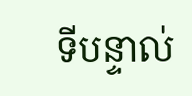ទីបន្ទាល់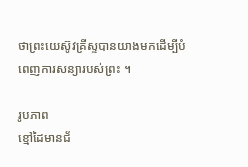ថាព្រះយេស៊ូវគ្រីស្ទបានយាងមកដើម្បីបំពេញការសន្យារបស់ព្រះ ។

រូបភាព
ខ្មៅដៃមានជ័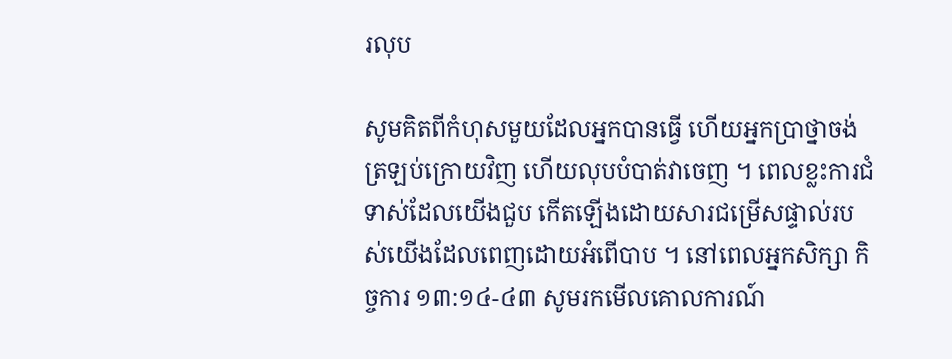រលុប

សូមគិតពីកំហុសមួយដែលអ្នកបានធ្វើ ហើយអ្នកប្រាថ្នាចង់ត្រឡប់ក្រោយវិញ ហើយលុបបំបាត់វាចេញ ។ ពេលខ្លះការជំទាស់ដែលយើងជួប កើតឡើងដោយសារជម្រើសផ្ទាល់របស់យើងដែលពេញដោយអំពើបាប ។ នៅពេលអ្នកសិក្សា កិច្ចការ ១៣:១៤-៤៣ សូមរកមើលគោលការណ៍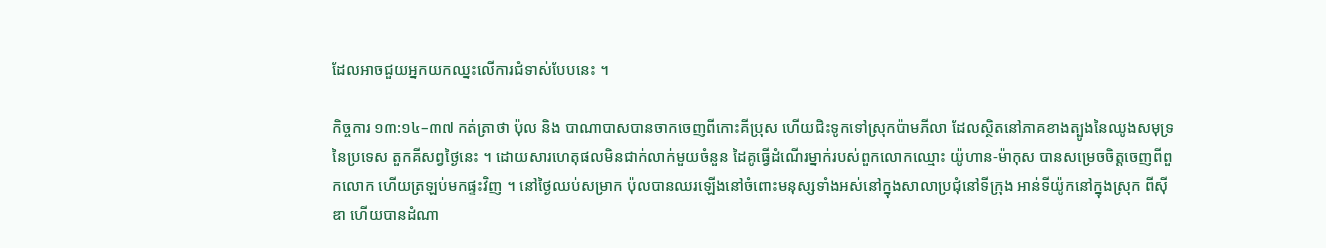ដែលអាចជួយអ្នកយកឈ្នះលើការជំទាស់បែបនេះ ។

កិច្ចការ ១៣:១៤–៣៧ កត់ត្រាថា ប៉ុល និង បាណាបាសបានចាកចេញពីកោះគីប្រុស ហើយជិះទូកទៅស្រុកប៉ាមភីលា ដែលស្ថិតនៅភាគខាងត្បូងនៃឈូងសមុទ្រនៃប្រទេស តួកគីសព្វថ្ងៃនេះ ។ ដោយសារហេតុផលមិនជាក់លាក់មួយចំនួន ដៃគូធ្វើដំណើរម្នាក់របស់ពួកលោកឈ្មោះ យ៉ូហាន-ម៉ាកុស បានសម្រេចចិត្តចេញពីពួកលោក ហើយត្រឡប់មកផ្ទះវិញ ។ នៅថ្ងៃឈប់សម្រាក ប៉ុលបានឈរឡើងនៅចំពោះមនុស្សទាំងអស់នៅក្នុងសាលាប្រជុំនៅទីក្រុង អាន់ទីយ៉ូកនៅក្នុងស្រុក ពីស៊ីឌា ហើយបានដំណា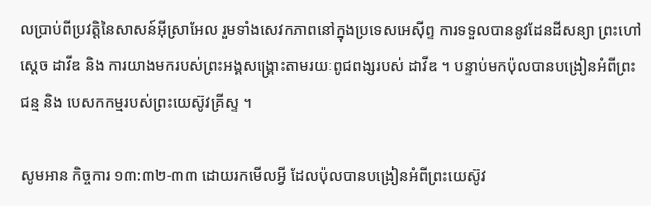លប្រាប់ពីប្រវត្តិនៃសាសន៍អ៊ីស្រាអែល រួមទាំងសេវកភាពនៅក្នុងប្រទេសអេស៊ីព្ទ ការទទួលបាននូវដែនដីសន្យា ព្រះហៅស្តេច ដាវីឌ និង ការយាងមករបស់ព្រះអង្គសង្គ្រោះតាមរយៈពូជពង្សរបស់ ដាវីឌ ។ បន្ទាប់មកប៉ុលបានបង្រៀនអំពីព្រះជន្ម និង បេសកកម្មរបស់ព្រះយេស៊ូវគ្រីស្ទ ។

សូមអាន កិច្ចការ ១៣:៣២-៣៣ ដោយរកមើលអ្វី ដែលប៉ុលបានបង្រៀនអំពីព្រះយេស៊ូវ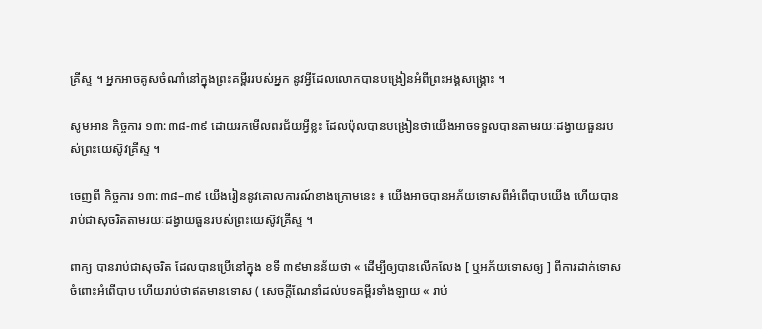គ្រីស្ទ ។ អ្នកអាចគូសចំណាំនៅក្នុងព្រះគម្ពីររបស់អ្នក នូវអ្វីដែលលោកបានបង្រៀនអំពីព្រះអង្គសង្គ្រោះ ។

សូមអាន កិច្ចការ ១៣:៣៨-៣៩ ដោយរកមើលពរជ័យអ្វីខ្លះ ដែលប៉ុលបានបង្រៀនថាយើងអាចទទួលបានតាមរយៈដង្វាយធួនរបស់ព្រះយេស៊ូវគ្រីស្ទ ។

ចេញពី កិច្ចការ ១៣:៣៨–៣៩ យើងរៀននូវគោលការណ៍ខាងក្រោមនេះ ៖ យើងអាចបានអភ័យទោសពីអំពើបាបយើង ហើយបានរាប់ជាសុចរិតតាមរយៈដង្វាយធួនរបស់ព្រះយេស៊ូវគ្រីស្ទ ។

ពាក្យ បានរាប់ជាសុចរិត ដែលបានប្រើនៅក្នុង ខទី ៣៩មានន័យថា « ដើម្បីឲ្យបានលើកលែង [ ឬអភ័យទោសឲ្យ ] ពីការដាក់ទោសចំពោះអំពើបាប ហើយរាប់ថាឥតមានទោស ( សេចក្ដីណែនាំដល់បទគម្ពីរទាំងឡាយ « រាប់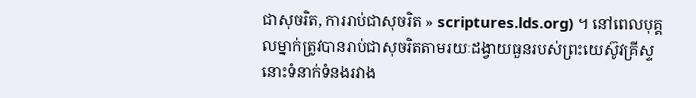ជាសុចរិត, ការរាប់ជាសុចរិត » scriptures.lds.org) ។ នៅពេលបុគ្គលម្នាក់ត្រូវបានរាប់ជាសុចរិតតាមរយៈដង្វាយធួនរបស់ព្រះយេស៊ូវគ្រីស្ទ នោះទំនាក់ទំនងរវាង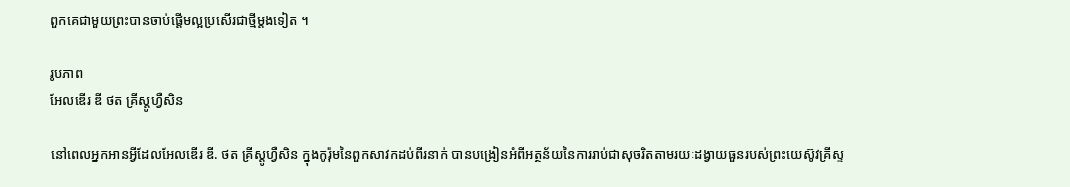ពួកគេជាមួយព្រះបានចាប់ផ្តើមល្អប្រសើរជាថ្មីម្តងទៀត ។

រូបភាព
អែលឌើរ ឌី ថត គ្រីស្តូហ្វឺសិន

នៅពេលអ្នកអានអ្វីដែលអែលឌើរ ឌី. ថត គ្រីស្តូហ្វឺសិន ក្នុងកូរ៉ុមនៃពួកសាវកដប់ពីរនាក់ បានបង្រៀនអំពីអត្ថន័យនៃការរាប់ជាសុចរិតតាមរយៈដង្វាយធួនរបស់ព្រះយេស៊ូវគ្រីស្ទ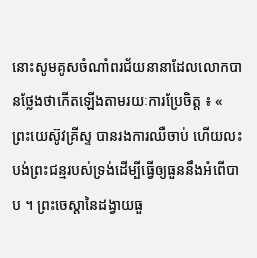នោះសូមគូសចំណាំពរជ័យនានាដែលលោកបានថ្លែងថាកើតឡើងតាមរយៈការប្រែចិត្ត ៖ « ព្រះយេស៊ូវគ្រីស្ទ បានរងការឈឺចាប់ ហើយលះបង់ព្រះជន្មរបស់ទ្រង់ដើម្បីធ្វើឲ្យធួននឹងអំពើបាប ។ ព្រះចេស្តានៃដង្វាយធួ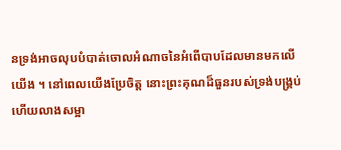នទ្រង់អាចលុបបំបាត់ចោលអំណាចនៃអំពើបាបដែលមានមកលើយើង ។ នៅពេលយើងប្រែចិត្ត នោះព្រះគុណដ៏ធួនរបស់ទ្រង់បង្គ្រប់ ហើយលាងសម្អា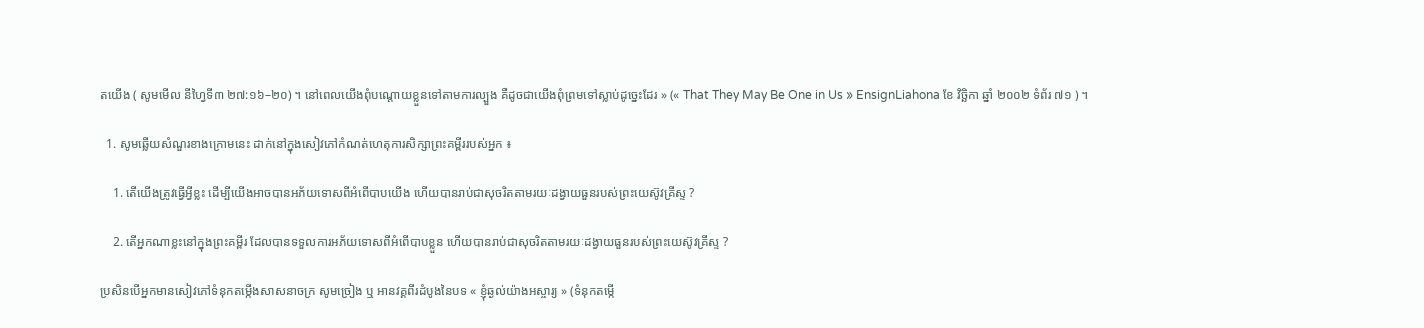តយើង ( សូមមើល នីហ្វៃទី៣ ២៧:១៦–២០) ។ នៅពេលយើងពុំបណ្ដោយខ្លួនទៅតាមការល្បួង គឺដូចជាយើងពុំព្រមទៅស្លាប់ដូច្នេះដែរ » (« That They May Be One in Us » EnsignLiahona ខែ វិច្ឆិកា ឆ្នាំ ២០០២ ទំព័រ ៧១ ) ។

  1. សូមឆ្លើយសំណួរខាងក្រោមនេះ ដាក់នៅក្នុងសៀវភៅកំណត់ហេតុការសិក្សាព្រះគម្ពីររបស់អ្នក ៖

    1. តើយើងត្រូវធ្វើអ្វីខ្លះ ដើម្បីយើងអាចបានអភ័យទោសពីអំពើបាបយើង ហើយបានរាប់ជាសុចរិតតាមរយៈដង្វាយធួនរបស់ព្រះយេស៊ូវគ្រីស្ទ ?

    2. តើអ្នកណាខ្លះនៅក្នុងព្រះគម្ពីរ ដែលបានទទួលការអភ័យទោសពីអំពើបាបខ្លួន ហើយបានរាប់ជាសុចរិតតាមរយៈដង្វាយធួនរបស់ព្រះយេស៊ូវគ្រីស្ទ ?

ប្រសិនបើអ្នកមានសៀវភៅទំនុកតម្កើងសាសនាចក្រ សូមច្រៀង ឬ អានវគ្គពីរដំបូងនៃបទ « ខ្ញុំឆ្ងល់យ៉ាងអស្ចារ្យ » (ទំនុកតម្កើ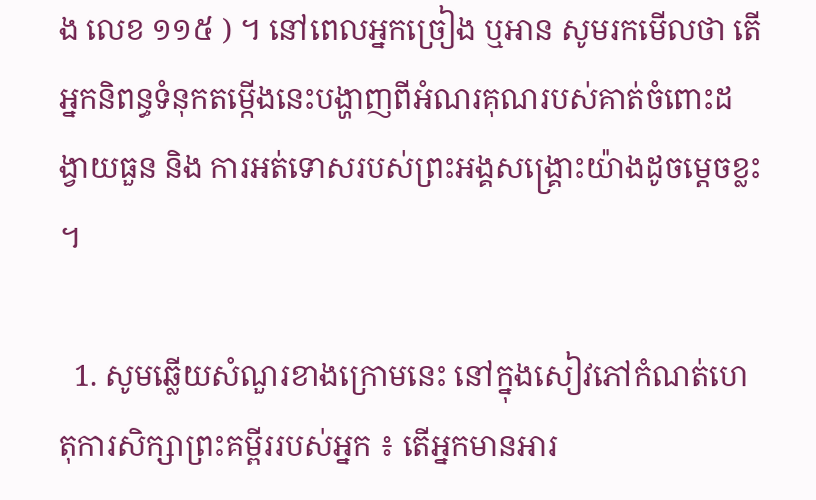ង លេខ ១១៥ ) ។ នៅពេលអ្នកច្រៀង ឬអាន សូមរកមើលថា តើអ្នកនិពន្ធទំនុកតម្កើងនេះបង្ហាញពីអំណរគុណរបស់គាត់ចំពោះដង្វាយធួន និង ការអត់ទោសរបស់ព្រះអង្គសង្គ្រោះយ៉ាងដូចម្តេចខ្លះ ។

  1. សូមឆ្លើយសំណួរខាងក្រោមនេះ នៅក្នុងសៀវភៅកំណត់ហេតុការសិក្សាព្រះគម្ពីររបស់អ្នក ៖ តើអ្នកមានអារ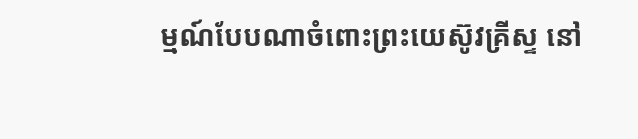ម្មណ៍បែបណាចំពោះព្រះយេស៊ូវគ្រីស្ទ នៅ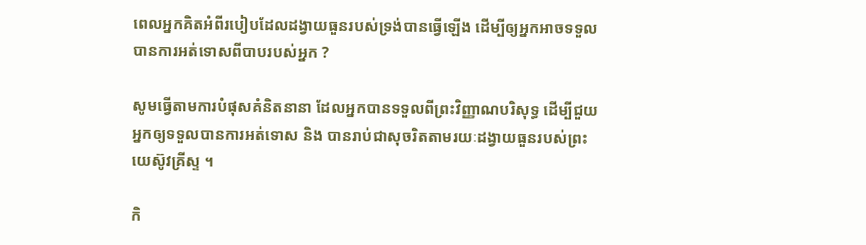ពេលអ្នកគិតអំពីរបៀបដែលដង្វាយធួនរបស់ទ្រង់បានធ្វើឡើង ដើម្បីឲ្យអ្នកអាចទទួលបានការអត់ទោសពីបាបរបស់អ្នក ?

សូមធ្វើតាមការបំផុសគំនិតនានា ដែលអ្នកបានទទួលពីព្រះវិញ្ញាណបរិសុទ្ធ ដើម្បីជួយអ្នកឲ្យទទួលបានការអត់ទោស និង បានរាប់ជាសុចរិតតាមរយៈដង្វាយធួនរបស់ព្រះយេស៊ូវគ្រីស្ទ ។

កិ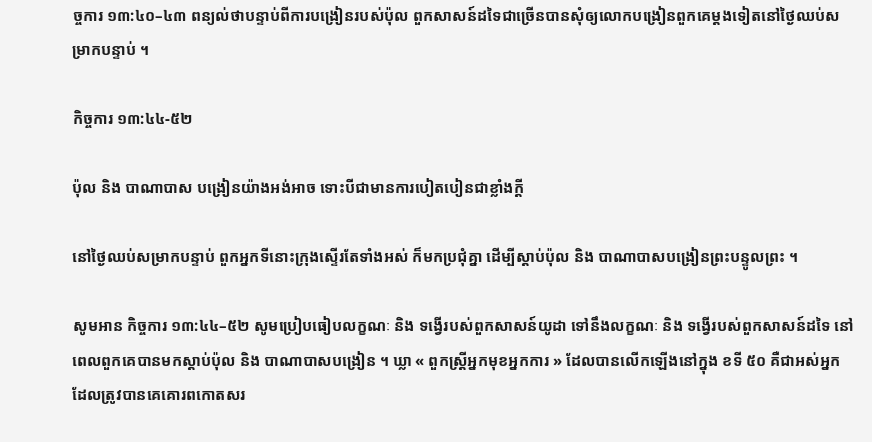ច្ចការ ១៣:៤០–៤៣ ពន្យល់ថាបន្ទាប់ពីការបង្រៀនរបស់ប៉ុល ពួកសាសន៍ដទៃជាច្រើនបានសុំឲ្យលោកបង្រៀនពួកគេម្តងទៀតនៅថ្ងៃឈប់សម្រាកបន្ទាប់ ។

កិច្ចការ ១៣:៤៤-៥២

ប៉ុល និង បាណាបាស បង្រៀនយ៉ាងអង់អាច ទោះបីជាមានការបៀតបៀនជាខ្លាំងក្តី

នៅថ្ងៃឈប់សម្រាកបន្ទាប់ ពួកអ្នកទីនោះក្រុងស្ទើរតែទាំងអស់ ក៏មកប្រជុំគ្នា ដើម្បីស្តាប់ប៉ុល និង បាណាបាសបង្រៀនព្រះបន្ទូលព្រះ ។

សូមអាន កិច្ចការ ១៣:៤៤–៥២ សូមប្រៀបធៀបលក្ខណៈ និង ទង្វើរបស់ពួកសាសន៍យូដា ទៅនឹងលក្ខណៈ និង ទង្វើរបស់ពួកសាសន៍ដទៃ នៅពេលពួកគេបានមកស្តាប់ប៉ុល និង បាណាបាសបង្រៀន ។ ឃ្លា « ពួកស្ត្រីអ្នកមុខអ្នកការ » ដែលបានលើកឡើងនៅក្នុង ខទី ៥០ គឺជាអស់អ្នកដែលត្រូវបានគេគោរពកោតសរ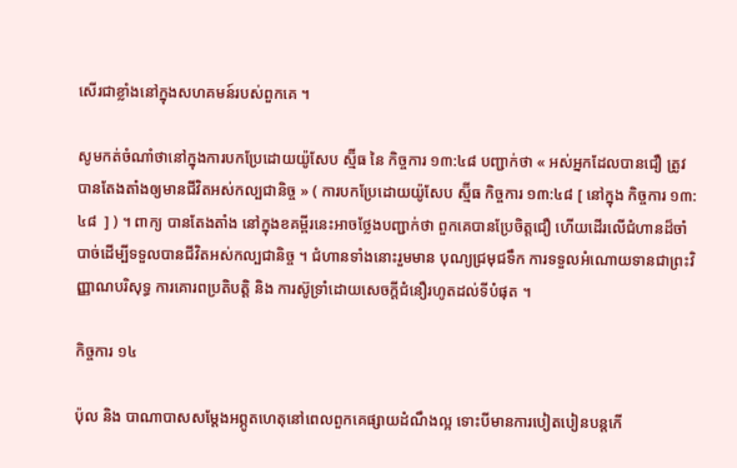សើរជាខ្លាំងនៅក្នុងសហគមន៍របស់ពួកគេ ។

សូមកត់ចំណាំថានៅក្នុងការបកប្រែដោយយ៉ូសែប ស្ម៊ីធ នៃ កិច្ចការ ១៣:៤៨ បញ្ជាក់ថា « អស់អ្នកដែលបានជឿ ត្រូវបានតែងតាំងឲ្យមានជីវិតអស់កល្បជានិច្ច » ( ការបកប្រែដោយយ៉ូសែប ស្ម៊ីធ កិច្ចការ ១៣:៤៨ [ នៅក្នុង កិច្ចការ ១៣:៤៨  ] ) ។ ពាក្យ បានតែងតាំង នៅក្នុងខគម្ពីរនេះអាចថ្លែងបញ្ជាក់ថា ពួកគេបានប្រែចិត្តជឿ ហើយដើរលើជំហានដ៏ចាំបាច់ដើម្បីទទួលបានជីវិតអស់កល្បជានិច្ច ។ ជំហានទាំងនោះរួមមាន បុណ្យជ្រមុជទឹក ការទទួលអំណោយទានជាព្រះវិញ្ញាណបរិសុទ្ធ ការគោរពប្រតិបត្តិ និង ការស៊ូទ្រាំដោយសេចក្តីជំនឿរហូតដល់ទីបំផុត ។

កិច្ចការ ១៤

ប៉ុល និង បាណាបាសសម្តែងអព្ភូតហេតុនៅពេលពួកគេផ្សាយដំណឹងល្អ ទោះបីមានការបៀតបៀនបន្តកើ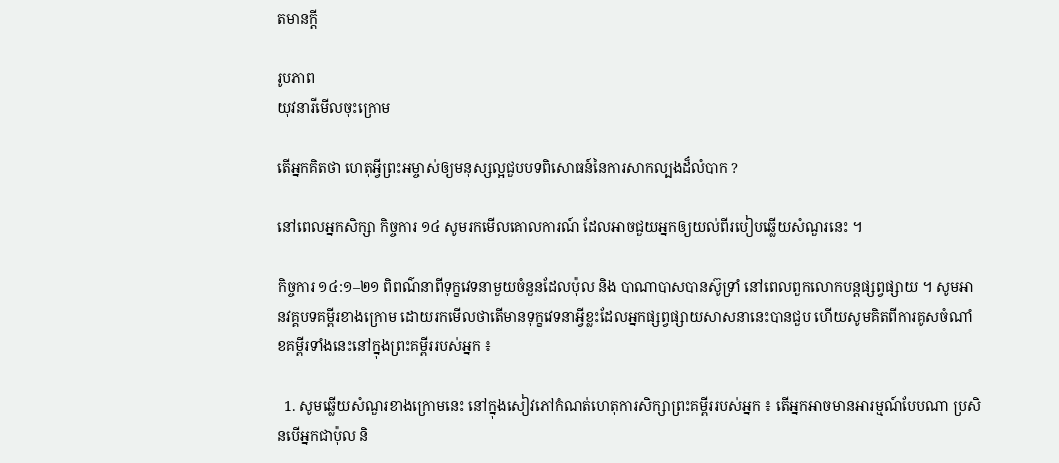តមានក្តី

រូបភាព
យុវនារីមើលចុះក្រោម

តើអ្នកគិតថា ហេតុអ្វីព្រះអម្ចាស់ឲ្យមនុស្សល្អជួបបទពិសោធន៍នៃការសាកល្បងដ៏លំបាក ?

នៅពេលអ្នកសិក្សា កិច្ចការ ១៤ សូមរកមើលគោលការណ៍ ដែលអាចជួយអ្នកឲ្យយល់ពីរបៀបឆ្លើយសំណួរនេះ ។

កិច្ចការ ១៤:១–២១ ពិពណ៌នាពីទុក្ខវេទនាមួយចំនួនដែលប៉ុល និង បាណាបាសបានស៊ូទ្រាំ នៅពេលពួកលោកបន្តផ្សព្វផ្សាយ ។ សូមអានវគ្គបទគម្ពីរខាងក្រោម ដោយរកមើលថាតើមានទុក្ខវេទនាអ្វីខ្លះដែលអ្នកផ្សព្វផ្សាយសាសនានេះបានជួប ហើយសូមគិតពីការគូសចំណាំខគម្ពីរទាំងនេះនៅក្នុងព្រះគម្ពីររបស់អ្នក ៖

  1. សូមឆ្លើយសំណួរខាងក្រោមនេះ នៅក្នុងសៀវភៅកំណត់ហេតុការសិក្សាព្រះគម្ពីររបស់អ្នក ៖ តើអ្នកអាចមានអារម្មណ៍បែបណា ប្រសិនបើអ្នកជាប៉ុល និ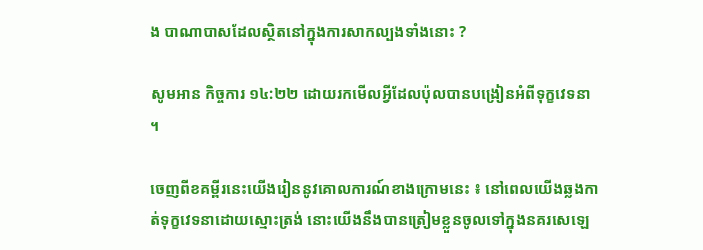ង បាណាបាសដែលស្ថិតនៅក្នុងការសាកល្បងទាំងនោះ ?

សូមអាន កិច្ចការ ១៤:២២ ដោយរកមើលអ្វីដែលប៉ុលបានបង្រៀនអំពីទុក្ខវេទនា ។

ចេញពីខគម្ពីរនេះយើងរៀននូវគោលការណ៍ខាងក្រោមនេះ ៖ នៅពេលយើងឆ្លងកាត់ទុក្ខវេទនាដោយស្មោះត្រង់ នោះយើងនឹងបានត្រៀមខ្លួនចូលទៅក្នុងនគរសេឡេ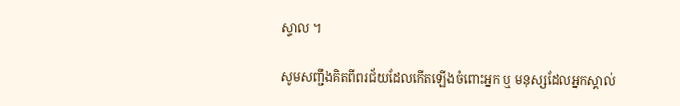ស្ទាល ។

សូមសញ្ជឹងគិតពីពរជ័យដែលកើតឡើងចំពោះអ្នក ឬ មនុស្សដែលអ្នកស្គាល់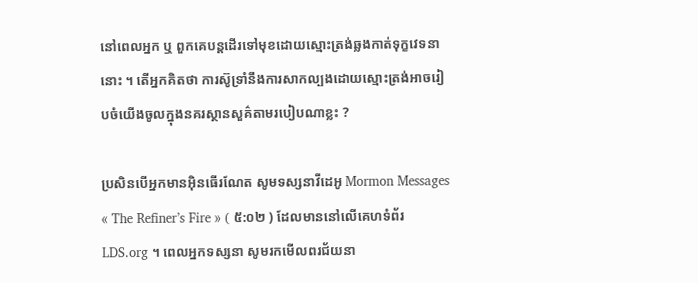នៅពេលអ្នក ឬ ពួកគេបន្តដើរទៅមុខដោយស្មោះត្រង់ឆ្លងកាត់ទុក្ខវេទនានោះ ។ តើអ្នកគិតថា ការស៊ូទ្រាំនឹងការសាកល្បងដោយស្មោះត្រង់អាចរៀបចំយើងចូលក្នុងនគរស្ថានសួគ៌តាមរបៀបណាខ្លះ ?

ប្រសិនបើអ្នកមានអ៊ិនធើរណែត សូមទស្សនាវីដេអូ Mormon Messages « The Refiner’s Fire » ( ៥:០២ ) ដែលមាននៅលើគេហទំព័រ LDS.org ។ ពេលអ្នកទស្សនា សូមរកមើលពរជ័យនា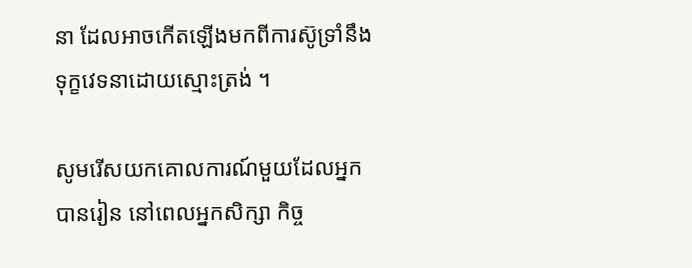នា ដែលអាចកើតឡើងមកពីការស៊ូទ្រាំនឹងទុក្ខវេទនាដោយស្មោះត្រង់ ។

សូមរើសយកគោលការណ៍មួយដែលអ្នកបានរៀន នៅពេលអ្នកសិក្សា កិច្ច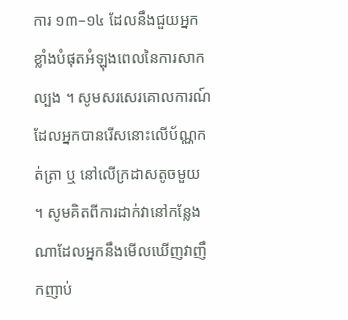ការ ១៣–១៤ ដែលនឹងជួយអ្នកខ្លាំងបំផុតអំឡុងពេលនៃការសាកល្បង ។ សូមសរសេរគោលការណ៍ដែលអ្នកបានរើសនោះលើប័ណ្ណកត់ត្រា ឬ នៅលើក្រដាសតូចមួយ ។ សូមគិតពីការដាក់វានៅកន្លែងណាដែលអ្នកនឹងមើលឃើញវាញឹកញាប់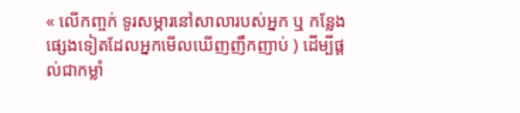« លើកញ្ចក់ ទូរសម្ភារនៅសាលារបស់អ្នក ឬ កន្លែងផ្សេងទៀតដែលអ្នកមើលឃើញញឹកញាប់ ) ដើម្បីផ្តល់ជាកម្លាំ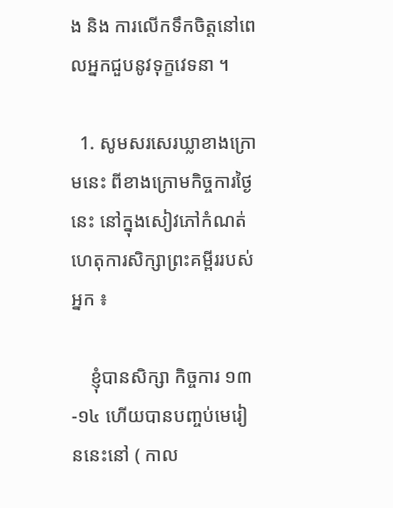ង និង ការលើកទឹកចិត្តនៅពេលអ្នកជួបនូវទុក្ខវេទនា ។

  1. សូមសរសេរឃ្លាខាងក្រោមនេះ ពីខាងក្រោមកិច្ចការថ្ងៃនេះ នៅក្នុងសៀវភៅកំណត់ហេតុការសិក្សាព្រះគម្ពីររបស់អ្នក ៖

    ខ្ញុំបានសិក្សា កិច្ចការ ១៣-១៤ ហើយបានបញ្ចប់មេរៀននេះនៅ ( កាល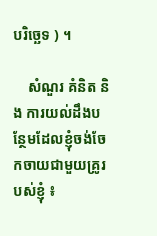បរិច្ឆេទ ) ។

    សំណួរ គំនិត និង ការយល់ដឹងបន្ថែមដែលខ្ញុំចង់ចែកចាយជាមួយគ្រូរបស់ខ្ញុំ ៖